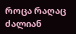როცა რაღაც ძალიან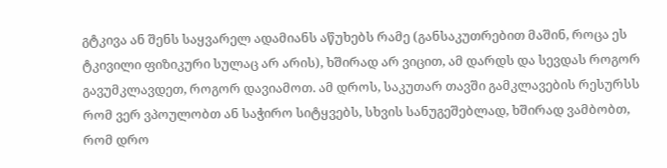გტკივა ან შენს საყვარელ ადამიანს აწუხებს რამე (განსაკუთრებით მაშინ, როცა ეს ტკივილი ფიზიკური სულაც არ არის), ხშირად არ ვიცით, ამ დარდს და სევდას როგორ გავუმკლავდეთ, როგორ დავიამოთ. ამ დროს, საკუთარ თავში გამკლავების რესურსს რომ ვერ ვპოულობთ ან საჭირო სიტყვებს, სხვის სანუგეშებლად, ხშირად ვამბობთ, რომ დრო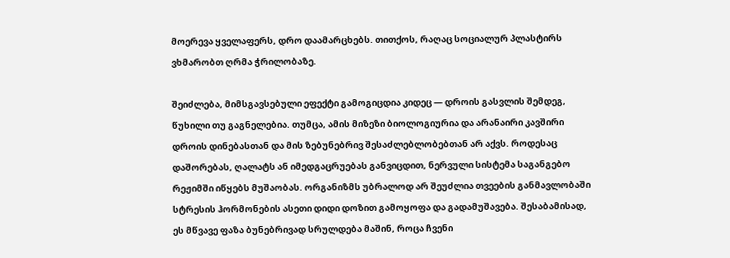მოერევა ყველაფერს, დრო დაამარცხებს. თითქოს, რაღაც სოციალურ პლასტირს ვხმარობთ ღრმა ჭრილობაზე.

შეიძლება, მიმსგავსებული ეფექტი გამოგიცდია კიდეც — დროის გასვლის შემდეგ, წუხილი თუ გაგნელებია. თუმცა, ამის მიზეზი ბიოლოგიურია და არანაირი კავშირი დროის დინებასთან და მის ზებუნებრივ შესაძლებლობებთან არ აქვს. როდესაც დაშორებას, ღალატს ან იმედგაცრუებას განვიცდით, ნერვული სისტემა საგანგებო რეჟიმში იწყებს მუშაობას. ორგანიზმს უბრალოდ არ შეუძლია თვეების განმავლობაში სტრესის ჰორმონების ასეთი დიდი დოზით გამოყოფა და გადამუშავება. შესაბამისად, ეს მწვავე ფაზა ბუნებრივად სრულდება მაშინ, როცა ჩვენი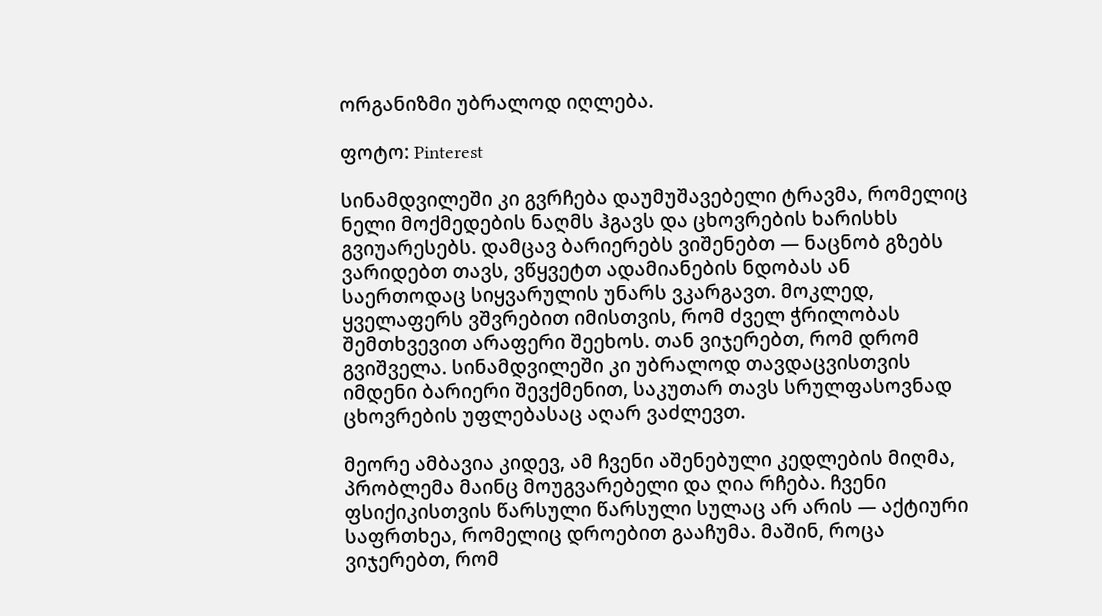ორგანიზმი უბრალოდ იღლება.

ფოტო: Pinterest

სინამდვილეში კი გვრჩება დაუმუშავებელი ტრავმა, რომელიც ნელი მოქმედების ნაღმს ჰგავს და ცხოვრების ხარისხს გვიუარესებს. დამცავ ბარიერებს ვიშენებთ — ნაცნობ გზებს ვარიდებთ თავს, ვწყვეტთ ადამიანების ნდობას ან საერთოდაც სიყვარულის უნარს ვკარგავთ. მოკლედ, ყველაფერს ვშვრებით იმისთვის, რომ ძველ ჭრილობას შემთხვევით არაფერი შეეხოს. თან ვიჯერებთ, რომ დრომ გვიშველა. სინამდვილეში კი უბრალოდ თავდაცვისთვის იმდენი ბარიერი შევქმენით, საკუთარ თავს სრულფასოვნად ცხოვრების უფლებასაც აღარ ვაძლევთ.

მეორე ამბავია კიდევ, ამ ჩვენი აშენებული კედლების მიღმა, პრობლემა მაინც მოუგვარებელი და ღია რჩება. ჩვენი ფსიქიკისთვის წარსული წარსული სულაც არ არის — აქტიური საფრთხეა, რომელიც დროებით გააჩუმა. მაშინ, როცა ვიჯერებთ, რომ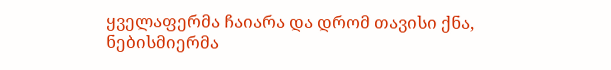ყველაფერმა ჩაიარა და დრომ თავისი ქნა, ნებისმიერმა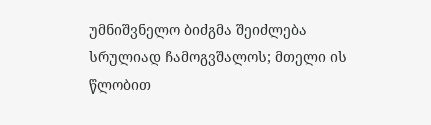უმნიშვნელო ბიძგმა შეიძლება სრულიად ჩამოგვშალოს; მთელი ის წლობით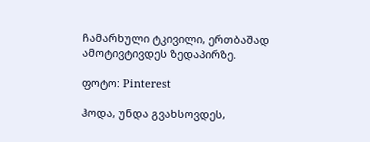ჩამარხული ტკივილი, ერთბაშად ამოტივტივდეს ზედაპირზე.

ფოტო: Pinterest

ჰოდა, უნდა გვახსოვდეს,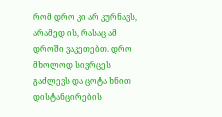რომ დრო კი არ კურნავს, არამედ ის, რასაც ამ დროში ვაკეთებთ. დრო მხოლოდ სივრცეს გაძლევს და ცოტა ხნით დისტანცირების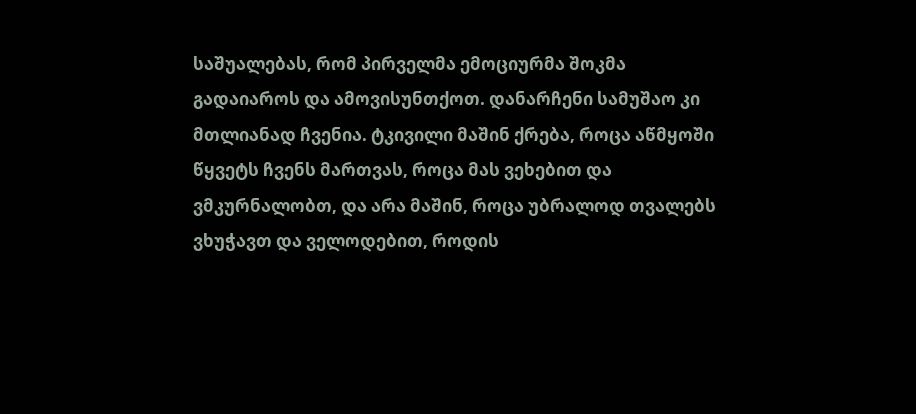საშუალებას, რომ პირველმა ემოციურმა შოკმა გადაიაროს და ამოვისუნთქოთ. დანარჩენი სამუშაო კი მთლიანად ჩვენია. ტკივილი მაშინ ქრება, როცა აწმყოში წყვეტს ჩვენს მართვას, როცა მას ვეხებით და ვმკურნალობთ, და არა მაშინ, როცა უბრალოდ თვალებს ვხუჭავთ და ველოდებით, როდის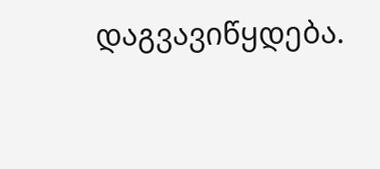დაგვავიწყდება.